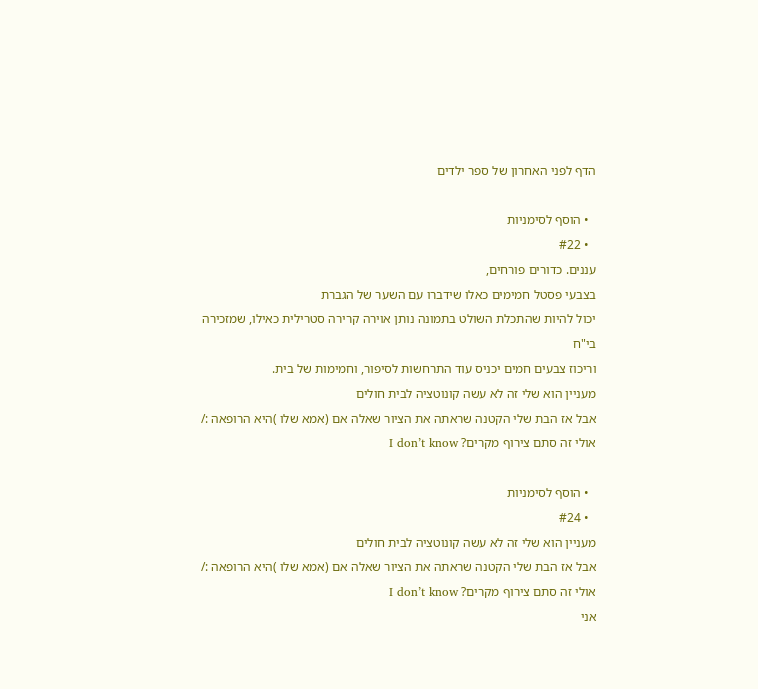הדף לפני האחרון של ספר ילדים

  • הוסף לסימניות
  • #22
עננים. כדורים פורחים,
בצבעי פסטל חמימים כאלו שידברו עם השער של הגברת
יכול להיות שהתכלת השולט בתמונה נותן אוירה קרירה סטרילית כאילו, שמזכירה בי"ח
וריכוז צבעים חמים יכניס עוד התרחשות לסיפור, וחמימות של בית.
מעניין הוא שלי זה לא עשה קונוטציה לבית חולים
אבל אז הבת שלי הקטנה שראתה את הציור שאלה אם (אמא שלו )היא הרופאה :/
אולי זה סתם צירוף מקרים? I don’t know

  • הוסף לסימניות
  • #24
מעניין הוא שלי זה לא עשה קונוטציה לבית חולים
אבל אז הבת שלי הקטנה שראתה את הציור שאלה אם (אמא שלו )היא הרופאה :/
אולי זה סתם צירוף מקרים? I don’t know
אני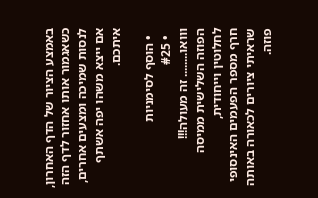באמצע הציור של הדף האחרון, כשאגמור אותו אחזור לדף הזה לנסות שמיכה ומצעים אחרים, אם ייצא משהו יפה אשתף איתכם.

  • הוסף לסימניות
  • #25
ווואו........ זה מעולה!!!
הפוזה השלישית ממיסה לחלוטין וייחודית,
חרף מספר הפעמים האינסופי שראיתי ציורים לכאורה באותה פוזה.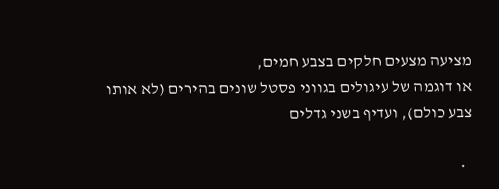מציעה מצעים חלקים בצבע חמים,
או דוגמה של עיגולים בגווני פסטל שונים בהירים (לא אותו צבע כולם), ועדיף בשני גדלים

  •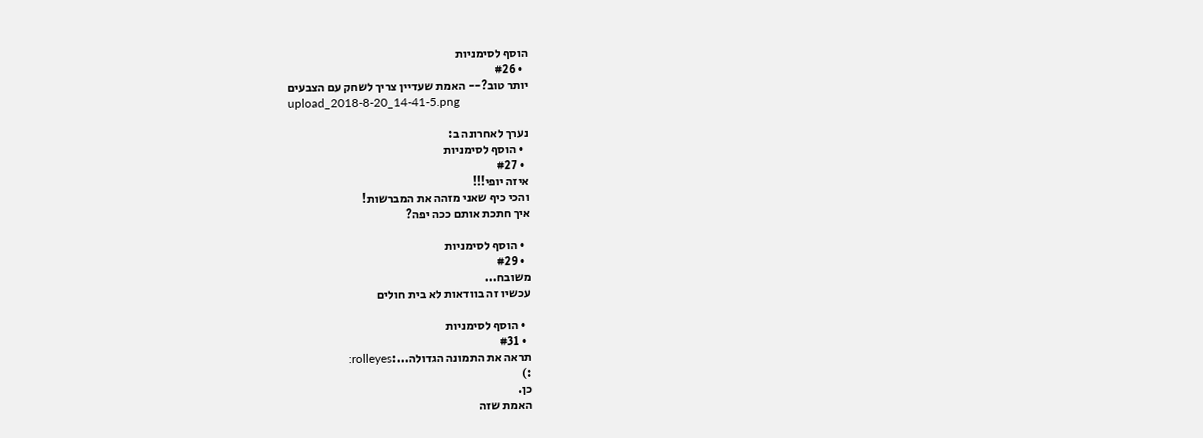הוסף לסימניות
  • #26
יותר טוב?-- האמת שעדיין צריך לשחק עם הצבעים
upload_2018-8-20_14-41-5.png

נערך לאחרונה ב:
  • הוסף לסימניות
  • #27
איזה יופי!!!
והכי כיף שאני מזהה את המברשות!
איך חתכת אותם ככה יפה?

  • הוסף לסימניות
  • #29
משובח...
עכשיו זה בוודאות לא בית חולים

  • הוסף לסימניות
  • #31
תראה את התמונה הגדולה...:rolleyes:
:)
כן.
האמת שזה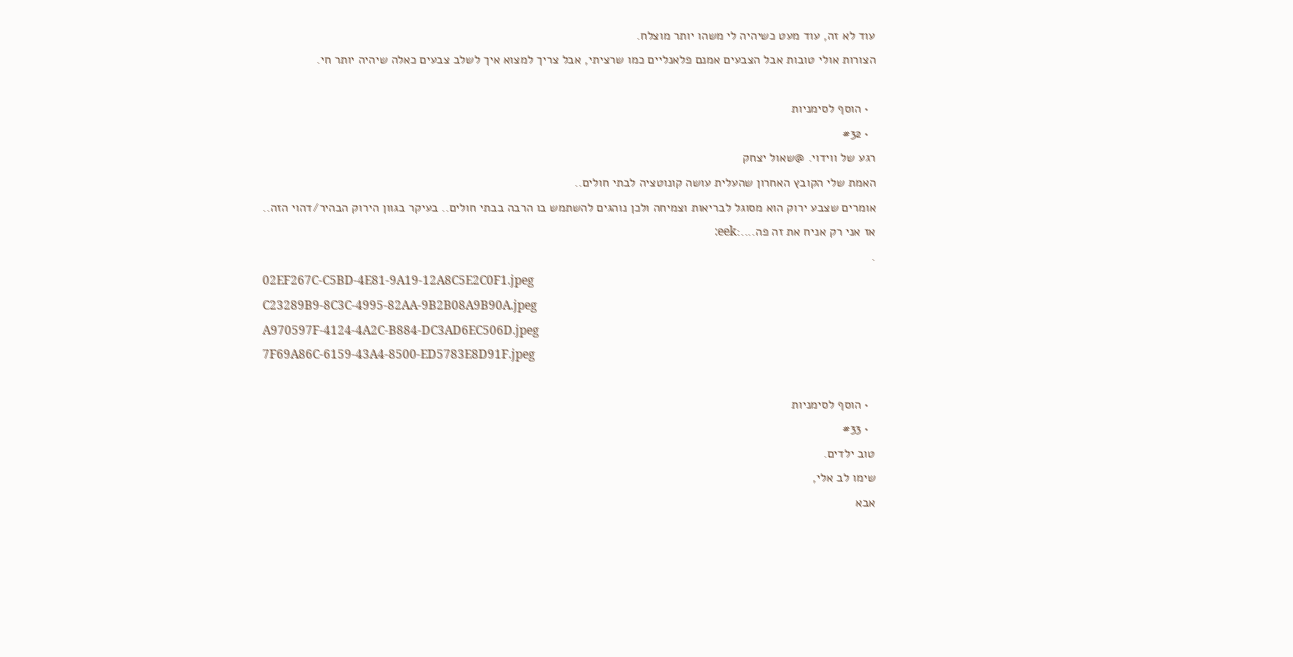עוד לא זה, עוד מעט כשיהיה לי משהו יותר מוצלח.
הצורות אולי טובות אבל הצבעים אמנם פלאנליים כמו שרציתי, אבל צריך למצוא איך לשלב צבעים כאלה שיהיה יותר חי.

  • הוסף לסימניות
  • #32
רגע של ווידוי. @שאול יצחק
האמת שלי הקובץ האחרון שהעלית עושה קונוטציה לבתי חולים..
אומרים שצבע ירוק הוא מסוגל לבריאות וצמיחה ולכן נוהגים להשתמש בו הרבה בבתי חולים.. בעיקר בגוון הירוק הבהיר/דהוי הזה..
אז אני רק אניח את זה פה....:eek:
.
02EF267C-C5BD-4E81-9A19-12A8C5E2C0F1.jpeg
C23289B9-8C3C-4995-82AA-9B2B08A9B90A.jpeg
A970597F-4124-4A2C-B884-DC3AD6EC506D.jpeg
7F69A86C-6159-43A4-8500-ED5783E8D91F.jpeg

  • הוסף לסימניות
  • #33
טוב ילדים.
שימו לב אלי,
אבא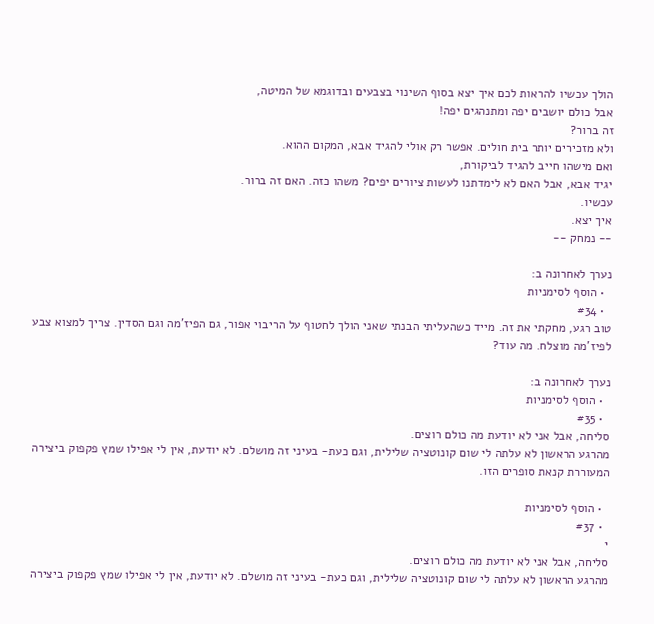הולך עכשיו להראות לכם איך יצא בסוף השינוי בצבעים ובדוגמא של המיטה,
אבל כולם יושבים יפה ומתנהגים יפה!
זה ברור?
ולא מזכירים יותר בית חולים. אפשר רק אולי להגיד אבא, המקום ההוא.
ואם מישהו חייב להגיד לביקורת,
יגיד אבא, אבל האם לא לימדתנו לעשות ציורים יפים? משהו כזה. האם זה ברור.
עכשיו.
איך יצא.
-- נמחק --

נערך לאחרונה ב:
  • הוסף לסימניות
  • #34
טוב רגע, מחקתי את זה. מייד כשהעליתי הבנתי שאני הולך לחטוף על הריבוי אפור, גם הפיז'מה וגם הסדין. צריך למצוא צבע לפיז'מה מוצלח. מה עוד?

נערך לאחרונה ב:
  • הוסף לסימניות
  • #35
סליחה, אבל אני לא יודעת מה כולם רוצים.
מהרגע הראשון לא עלתה לי שום קונוטציה שלילית, וגם כעת- בעיני זה מושלם. לא יודעת, אין לי אפילו שמץ פקפוק ביצירה המעוררת קנאת סופרים הזו.

  • הוסף לסימניות
  • #37
י
סליחה, אבל אני לא יודעת מה כולם רוצים.
מהרגע הראשון לא עלתה לי שום קונוטציה שלילית, וגם כעת- בעיני זה מושלם. לא יודעת, אין לי אפילו שמץ פקפוק ביצירה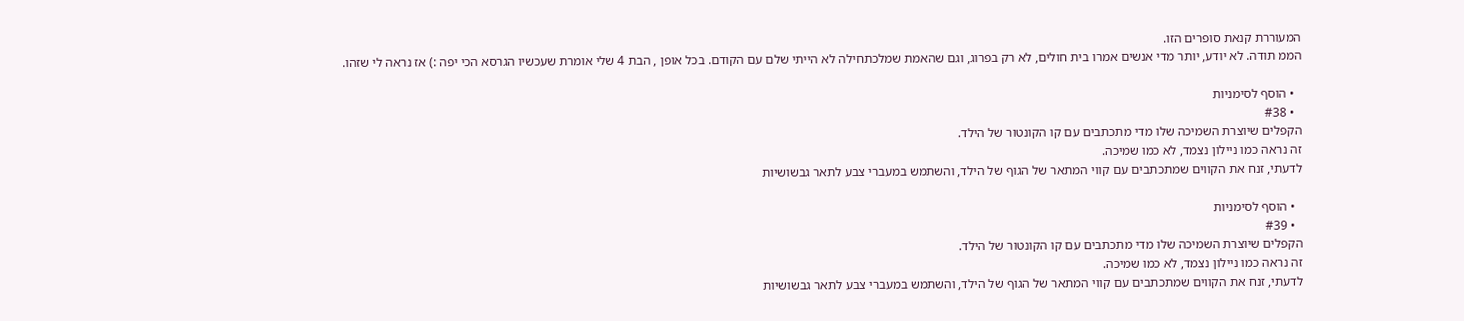המעוררת קנאת סופרים הזו.
הממ תודה. לא יודע, יותר מדי אנשים אמרו בית חולים, לא רק בפרוג, וגם שהאמת שמלכתחילה לא הייתי שלם עם הקודם. בכל אופן , הבת 4 שלי אומרת שעכשיו הגרסא הכי יפה :) אז נראה לי שזהו.

  • הוסף לסימניות
  • #38
הקפלים שיוצרת השמיכה שלו מדי מתכתבים עם קו הקונטור של הילד.
זה נראה כמו ניילון נצמד, לא כמו שמיכה.
לדעתי, זנח את הקווים שמתכתבים עם קווי המתאר של הגוף של הילד, והשתמש במעברי צבע לתאר גבשושיות

  • הוסף לסימניות
  • #39
הקפלים שיוצרת השמיכה שלו מדי מתכתבים עם קו הקונטור של הילד.
זה נראה כמו ניילון נצמד, לא כמו שמיכה.
לדעתי, זנח את הקווים שמתכתבים עם קווי המתאר של הגוף של הילד, והשתמש במעברי צבע לתאר גבשושיות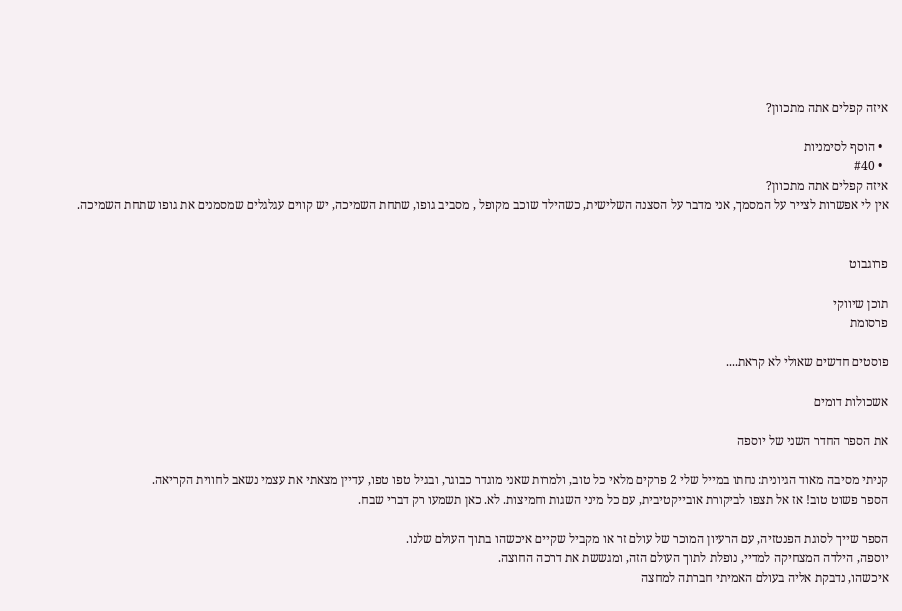איזה קפלים אתה מתכוון?

  • הוסף לסימניות
  • #40
איזה קפלים אתה מתכוון?
אין לי אפשרות לצייר על המסמך, אני מדבר על הסצנה השלישית, כשהילד שוכב מקופל , מסביב גופו, שתחת השמיכה, יש קווים עגלגלים שמסמנים את גופו שתחת השמיכה.


פרוגבוט

תוכן שיווקי
פרסומת

פוסטים חדשים שאולי לא קראת....

אשכולות דומים

את הספר החדר השני של יוספה

קניתי מסיבה מאוד הגיונית: נחתו במייל שלי 2 פרקים מלאי כל טוב, ולמרות שאני מוגדר כבוגר, ובגיל טפו טפו, עדיין מצאתי את עצמי נשאב לחווית הקריאה.
הספר פשוט טוב! אז אל תצפו לביקורת אובייקטיבית, עם כל מיני השגות וחמיצות. לא. כאן תשמעו רק דברי שבח.

הספר שייך לסוגת הפנטזיה, עם הרעיון המוכר של עולם זר או מקביל שקיים איכשהו בתוך העולם שלנו.
יוספה, הילדה המצחיקה למדיי, נופלת לתוך העולם הזה, ומגששת את דרכה החוצה.
איכשהו, נדבקת אליה בעולם האמיתי חברתה למחצה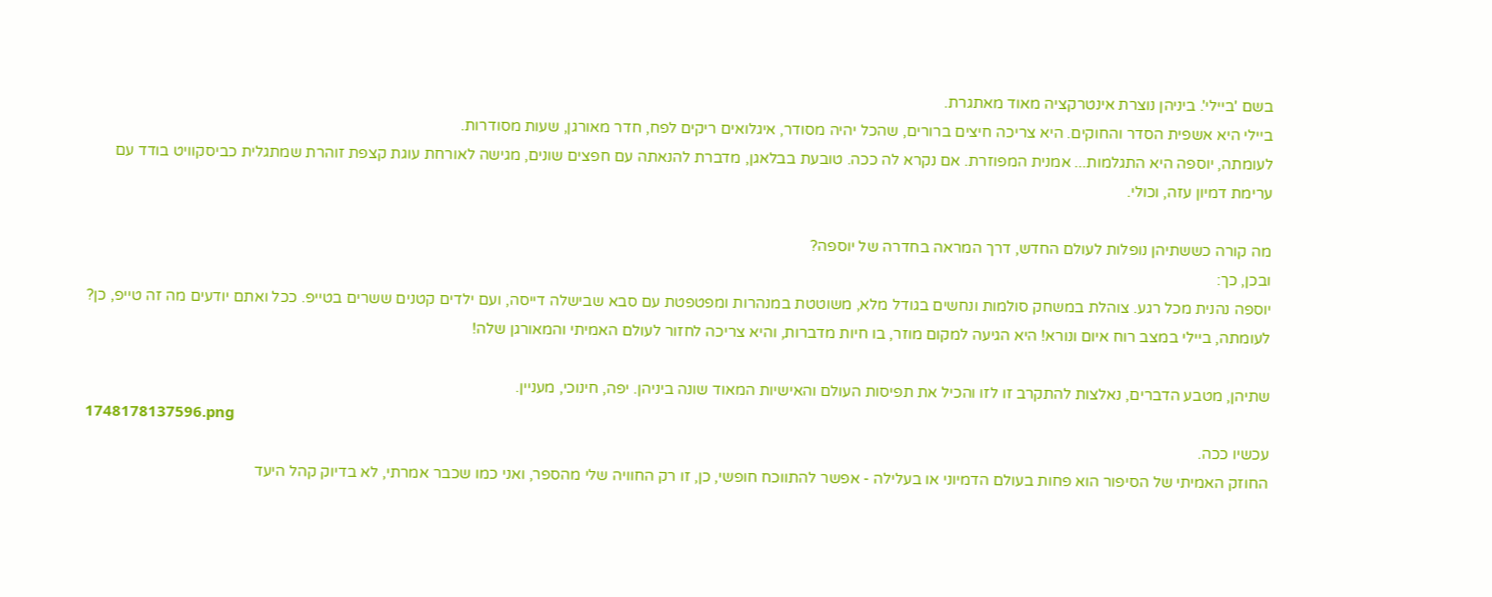בשם 'ביילי'. ביניהן נוצרת אינטרקציה מאוד מאתגרת.
ביילי היא אשפית הסדר והחוקים. היא צריכה חיצים ברורים, שהכל יהיה מסודר, איגלואים ריקים לפח, חדר מאורגן, שעות מסודרות.
לעומתה, יוספה היא התגלמות... אמנית המפוזרת. אם נקרא לה ככה. טובעת בבלאגן, מדברת להנאתה עם חפצים שונים, מגישה לאורחת עוגת קצפת זוהרת שמתגלית כביסקוויט בודד עם ערימת דמיון עזה, וכולי.

מה קורה כששתיהן נופלות לעולם החדש, דרך המראה בחדרה של יוספה?
ובכן, כך:
יוספה נהנית מכל רגע. צוהלת במשחק סולמות ונחשים בגודל מלא, משוטטת במנהרות ומפטפטת עם סבא שבישלה דייסה, ועם ילדים קטנים ששרים בטייפ. ככל ואתם יודעים מה זה טייפ, כן?
לעומתה, ביילי במצב רוח איום ונורא! היא הגיעה למקום מוזר, בו חיות מדברות, והיא צריכה לחזור לעולם האמיתי והמאורגן שלה!

שתיהן, מטבע הדברים, נאלצות להתקרב זו לזו והכיל את תפיסות העולם והאישיות המאוד שונה ביניהן. יפה, חינוכי, מעניין.
1748178137596.png
עכשיו ככה.
החוזק האמיתי של הסיפור הוא פחות בעולם הדמיוני או בעלילה - אפשר להתווכח חופשי, כן, זו רק החוויה שלי מהספר, ואני כמו שכבר אמרתי, לא בדיוק קהל היעד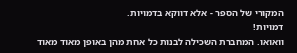המקורי של הספר - אלא דווקא בדמויות.
דמויות!
וואואו. המחברת השכילה לבנות כל אחת מהן באופן מאוד מאוד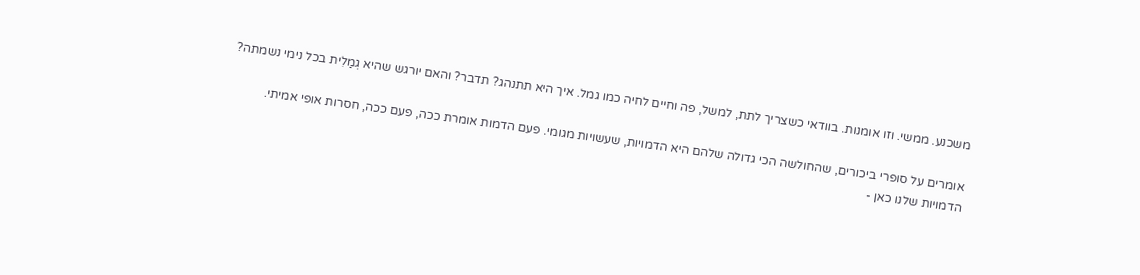משכנע. ממשי. וזו אומנות. בוודאי כשצריך לתת, למשל, פה וחיים לחיה כמו גמל. איך היא תתנהג? תדבר? והאם יורגש שהיא גְמַלִית בכל נימי נשמתה?

אומרים על סופרי ביכורים, שהחולשה הכי גדולה שלהם היא הדמויות, שעשויות מגומי. פעם הדמות אומרת ככה, פעם ככה, חסרות אופי אמיתי.
הדמויות שלנו כאן -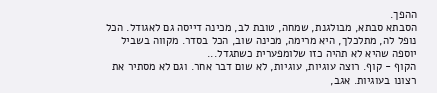ההפך.
הסבתא סבתא, מבולגנת, שמחה, טובת לב, מכינה דייסה גם לאגודל. הכל נופל לה, מתלכלך, היא מרימה, מכינה שוב, הכל בסדר. מקווה בשביל יוספה שהיא לא תהיה כזו שלומפערית כשתגדל...
הקוף - קוף. רוצה עוגיות, עוגיות, לא שום דבר אחר. וגם לא מסתיר את רצונו בעוגיות. אגב,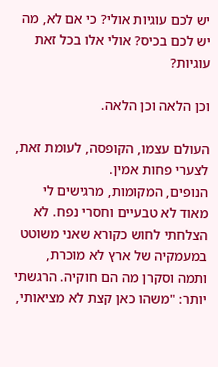יש לכם עוגיות אולי? כי אם לא, מה יש לכם בכיס? אולי אלו בכל זאת עוגיות?

וכן הלאה וכן הלאה.

העולם עצמו, הקופסה, לעומת זאת, לצערי פחות אמין.
הנופים, המקומות, מרגישים לי מאוד לא טבעיים וחסרי נפח. לא הצלחתי לחוש כקורא שאני משוטט במעמקיה של ארץ לא מוכרת, ותמה וסקרן מה הם חוקיה. הרגשתי יותר: "משהו כאן קצת לא מציאותי,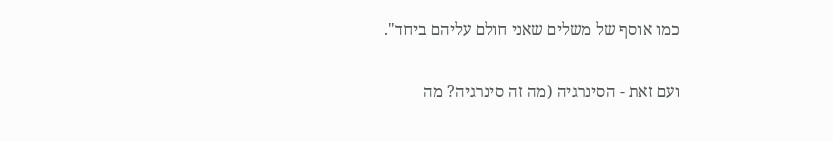כמו אוסף של משלים שאני חולם עליהם ביחד".

ועם זאת - הסינרגיה (מה זה סינרגיה? מה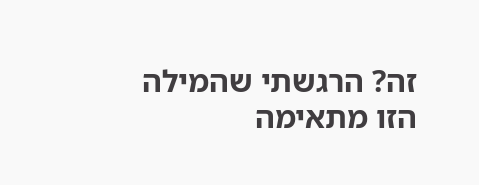זה? הרגשתי שהמילה הזו מתאימה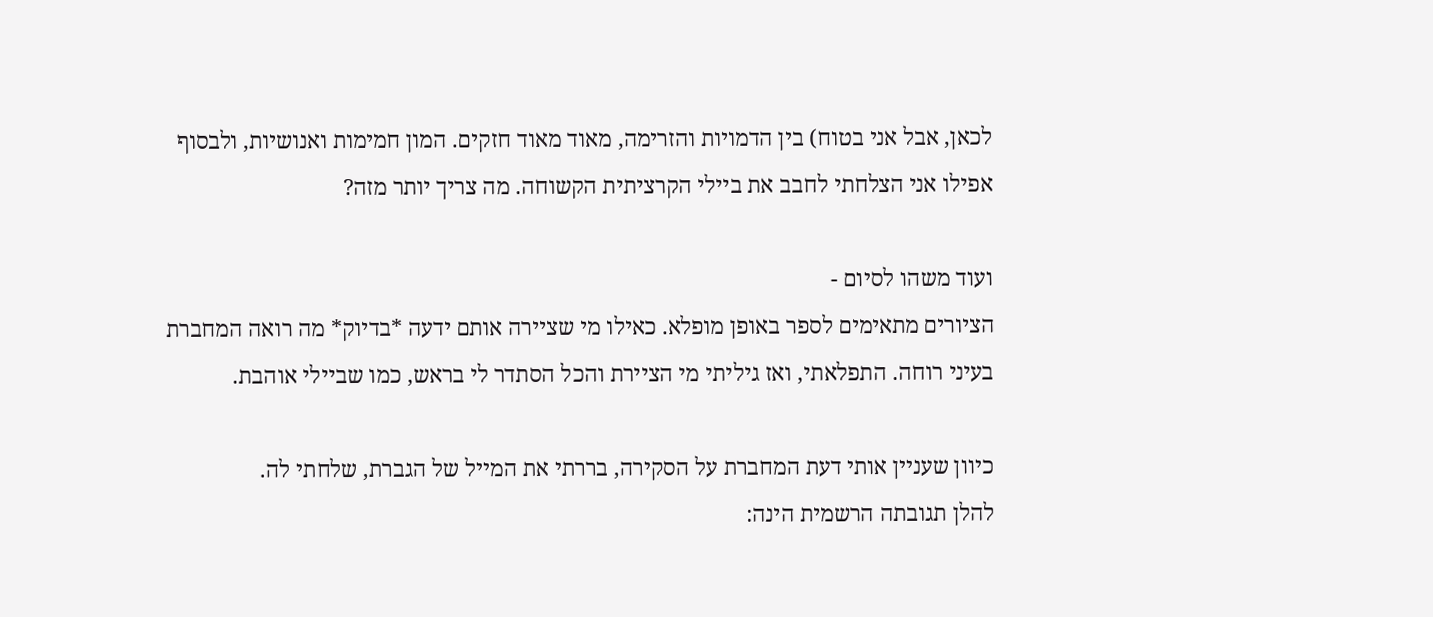לכאן, אבל אני בטוח) בין הדמויות והזרימה, מאוד מאוד חזקים. המון חמימות ואנושיות, ולבסוף אפילו אני הצלחתי לחבב את ביילי הקרציתית הקשוחה. מה צריך יותר מזה?

ועוד משהו לסיום -
הציורים מתאימים לספר באופן מופלא. כאילו מי שציירה אותם ידעה *בדיוק* מה רואה המחברת בעיני רוחה. התפלאתי, ואז גיליתי מי הציירת והכל הסתדר לי בראש, כמו שביילי אוהבת.

כיוון שעניין אותי דעת המחברת על הסקירה, בררתי את המייל של הגברת, שלחתי לה.
להלן תגובתה הרשמית הינה: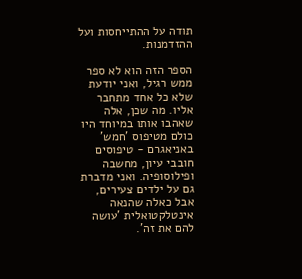תודה על ההתייחסות ועל ההזדמנות.

הספר הזה הוא לא ספר ממש רגיל, ואני יודעת שלא כל אחד מתחבר אליו. מה שכן, אלה שאהבו אותו במיוחד היו כולם מטיפוס 'חמש' באניאגרם - טיפוסים חובבי עיון, מחשבה ופילוסופיה. ואני מדברת גם על ילדים צעירים, אבל כאלה שהנאה אינטלקטואלית 'עושה להם את זה'.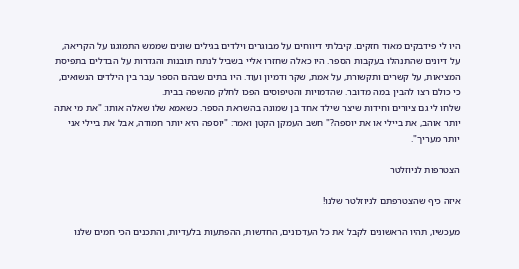היו לי פידבקים מאוד חזקים. קיבלתי דיווחים על מבוגרים וילדים בגילים שונים שממש התמוגגו על הקריאה, על דיונים שהתנהלו בעקבות הספר. היו כאלה שחזרו אליי בשביל לנתח תובנות והגדרות על הבדלים בתפיסת המציאות, על קשרים ותקשורת, על אמת, שקר ודמיון ועוד. היו בתים שבהם הספר עבר בין הילדים הנשואים, כי כולם רצו להבין במה מדובר. שהדמויות והטיפוסים הפכו לחלק מהשפה בבית.
שלחו לי גם ציורים וחידות שיצר שילד אחד בן שמונה בהשראת הספר. כשאמא שלו שאלה אותו: "את מי אתה יותר אוהב, את ביילי או את יוספה?" חשב העמקן הקטן ואמר: "יוספה היא יותר חמודה, אבל את ביילי אני יותר מעריך".

הצטרפות לניוזלטר

איזה כיף שהצטרפתם לניוזלטר שלנו!

מעכשיו, תהיו הראשונים לקבל את כל העדכונים, החדשות, ההפתעות בלעדיות, והתכנים הכי חמים שלנו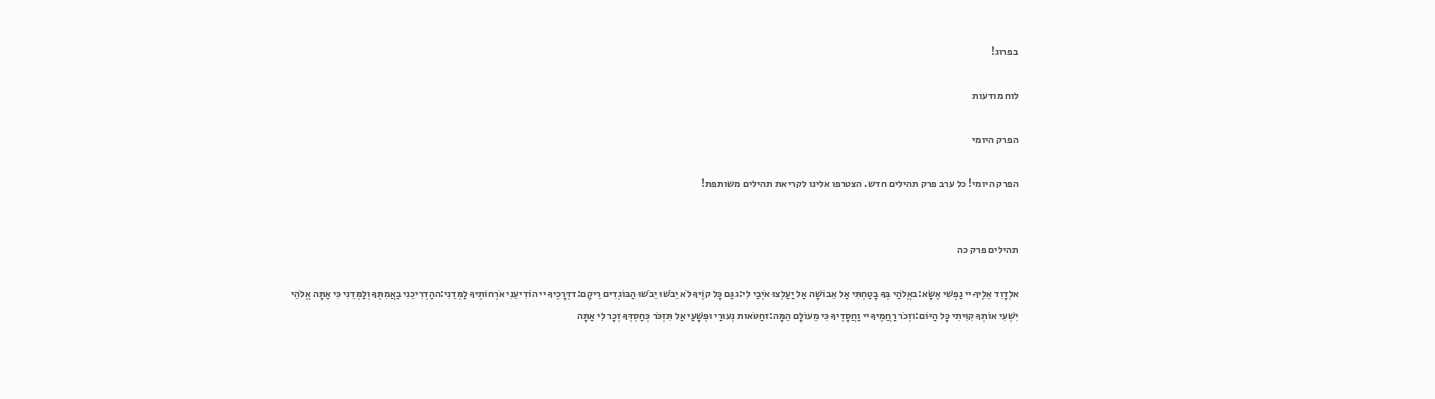בפרוג!

לוח מודעות

הפרק היומי

הפרק היומי! כל ערב פרק תהילים חדש. הצטרפו אלינו לקריאת תהילים משותפת!


תהילים פרק כה

אלְדָוִד אֵלֶיךָ יי נַפְשִׁי אֶשָּׂא:באֱלֹהַי בְּךָ בָטַחְתִּי אַל אֵבוֹשָׁה אַל יַעַלְצוּ אֹיְבַי לִי:גגַּם כָּל קוֶֹיךָ לֹא יֵבֹשׁוּ יֵבֹשׁוּ הַבּוֹגְדִים רֵיקָם:דדְּרָכֶיךָ יי הוֹדִיעֵנִי אֹרְחוֹתֶיךָ לַמְּדֵנִי:ההַדְרִיכֵנִי בַאֲמִתֶּךָ וְלַמְּדֵנִי כִּי אַתָּה אֱלֹהֵי יִשְׁעִי אוֹתְךָ קִוִּיתִי כָּל הַיּוֹם:וזְכֹר רַחֲמֶיךָ יי וַחֲסָדֶיךָ כִּי מֵעוֹלָם הֵמָּה:זחַטֹּאות נְעוּרַי וּפְשָׁעַי אַל תִּזְכֹּר כְּחַסְדְּךָ זְכָר לִי אַתָּה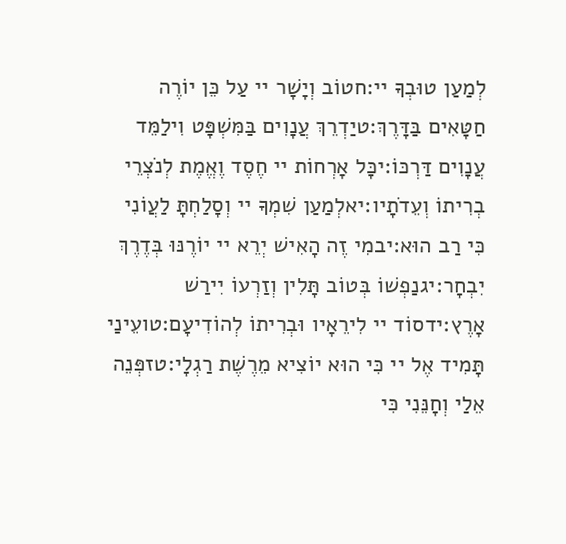לְמַעַן טוּבְךָ יי:חטוֹב וְיָשָׁר יי עַל כֵּן יוֹרֶה חַטָּאִים בַּדָּרֶךְ:טיַדְרֵךְ עֲנָוִים בַּמִּשְׁפָּט וִילַמֵּד עֲנָוִים דַּרְכּוֹ:יכָּל אָרְחוֹת יי חֶסֶד וֶאֱמֶת לְנֹצְרֵי בְרִיתוֹ וְעֵדֹתָיו:יאלְמַעַן שִׁמְךָ יי וְסָלַחְתָּ לַעֲוֹנִי כִּי רַב הוּא:יבמִי זֶה הָאִישׁ יְרֵא יי יוֹרֶנּוּ בְּדֶרֶךְ יִבְחָר:יגנַפְשׁוֹ בְּטוֹב תָּלִין וְזַרְעוֹ יִירַשׁ אָרֶץ:ידסוֹד יי לִירֵאָיו וּבְרִיתוֹ לְהוֹדִיעָם:טועֵינַי תָּמִיד אֶל יי כִּי הוּא יוֹצִיא מֵרֶשֶׁת רַגְלָי:טזפְּנֵה אֵלַי וְחָנֵּנִי כִּי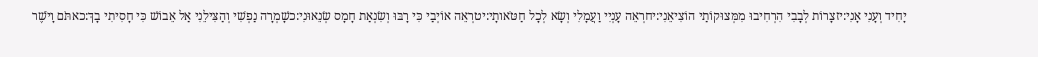יָחִיד וְעָנִי אָנִי:יזצָרוֹת לְבָבִי הִרְחִיבוּ מִמְּצוּקוֹתַי הוֹצִיאֵנִי:יחרְאֵה עָנְיִי וַעֲמָלִי וְשָׂא לְכָל חַטֹּאותָי:יטרְאֵה אוֹיְבַי כִּי רָבּוּ וְשִׂנְאַת חָמָס שְׂנֵאוּנִי:כשָׁמְרָה נַפְשִׁי וְהַצִּילֵנִי אַל אֵבוֹשׁ כִּי חָסִיתִי בָךְ:כאתֹּם וָיֹשֶׁר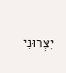יִצְּרוּנִי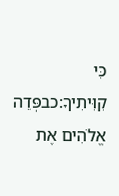כִּי קִוִּיתִיךָ:כבפְּדֵה אֱלֹהִים אֶת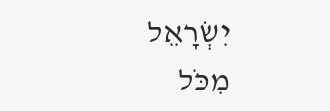יִשְׂרָאֵל מִכֹּל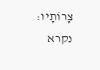צָרוֹתָיו:
נקרא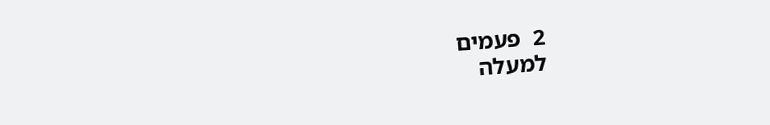2  פעמים
למעלה